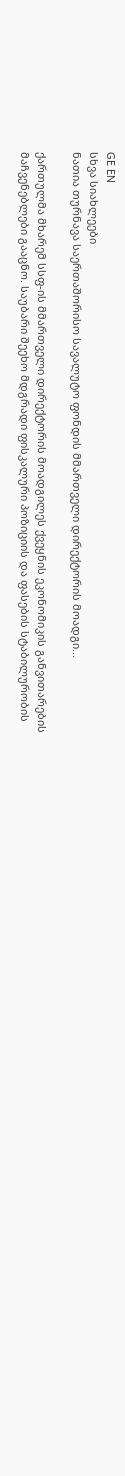GE EN
სხვა სიახლეები
ნათია თურნავა საერთაშორისო სავალუტო ფონდის მმართველი დირექტორის მოადგი...

ქართულმა მხარემ სსფ-ის მმართველი დირექტორის მოადგილეს ქვეყნის ეკონომიკის განვითარების მაჩვენებლები გააცნო. საუბარი შეეხო მდგრადი ფისკალური პოზიციის და ფასების სტაბილურობის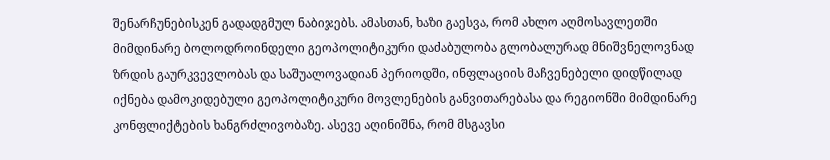შენარჩუნებისკენ გადადგმულ ნაბიჯებს. ამასთან, ხაზი გაესვა, რომ ახლო აღმოსავლეთში მიმდინარე ბოლოდროინდელი გეოპოლიტიკური დაძაბულობა გლობალურად მნიშვნელოვნად ზრდის გაურკვევლობას და საშუალოვადიან პერიოდში, ინფლაციის მაჩვენებელი დიდწილად იქნება დამოკიდებული გეოპოლიტიკური მოვლენების განვითარებასა და რეგიონში მიმდინარე კონფლიქტების ხანგრძლივობაზე. ასევე აღინიშნა, რომ მსგავსი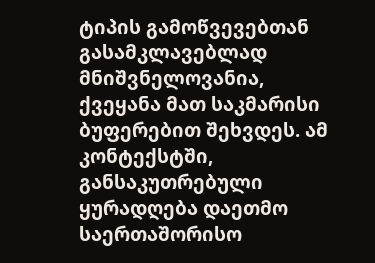ტიპის გამოწვევებთან გასამკლავებლად მნიშვნელოვანია, ქვეყანა მათ საკმარისი ბუფერებით შეხვდეს. ამ კონტექსტში, განსაკუთრებული ყურადღება დაეთმო საერთაშორისო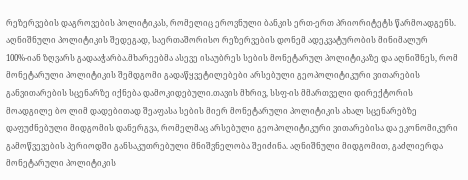რეზერვების დაგროვების პოლიტიკას, რომელიც ეროვნული ბანკის ერთ-ერთ პრიორიტეტს წარმოადგენს. აღნიშნული პოლიტიკის შედეგად, საერთაშორისო რეზერვების დონემ ადეკვატურობის მინიმალურ 100%-იან ზღვარს გადააჭარბა.მხარეებმა ასევე ისაუბრეს სების მონეტარულ პოლიტიკაზე და აღნიშნეს, რომ მონეტარული პოლიტიკის შემდგომი გადაწყვეტილებები არსებული გეოპოლიტიკური ვითარების განვითარების სცენარზე იქნება დამოკიდებული.თავის მხრივ, სსფ-ის მმართველი დირექტორის მოადგილე ბო ლიმ დადებითად შეაფასა სების მიერ მონეტარული პოლიტიკის ახალ სცენარებზე დაფუძნებული მიდგომის დანერგვა, რომელმაც არსებული გეოპოლიტიკური ვითარებისა და ეკონომიკური გამოწვევების პერიოდში განსაკუთრებული მნიშვნელობა შეიძინა. აღნიშნული მიდგომით, გაძლიერდა მონეტარული პოლიტიკის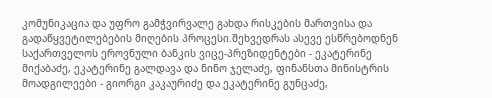კომუნიკაცია და უფრო გამჭვირვალე გახდა რისკების მართვისა და გადაწყვეტილებების მიღების პროცესი.შეხვედრას ასევე ესწრებოდნენ საქართველოს ეროვნული ბანკის ვიცე-პრეზიდენტები - ეკატერინე მიქაბაძე, ეკატერინე გალდავა და ნინო ჯელაძე, ფინანსთა მინისტრის მოადგილეები - გიორგი კაკაურიძე და ეკატერინე გუნცაძე,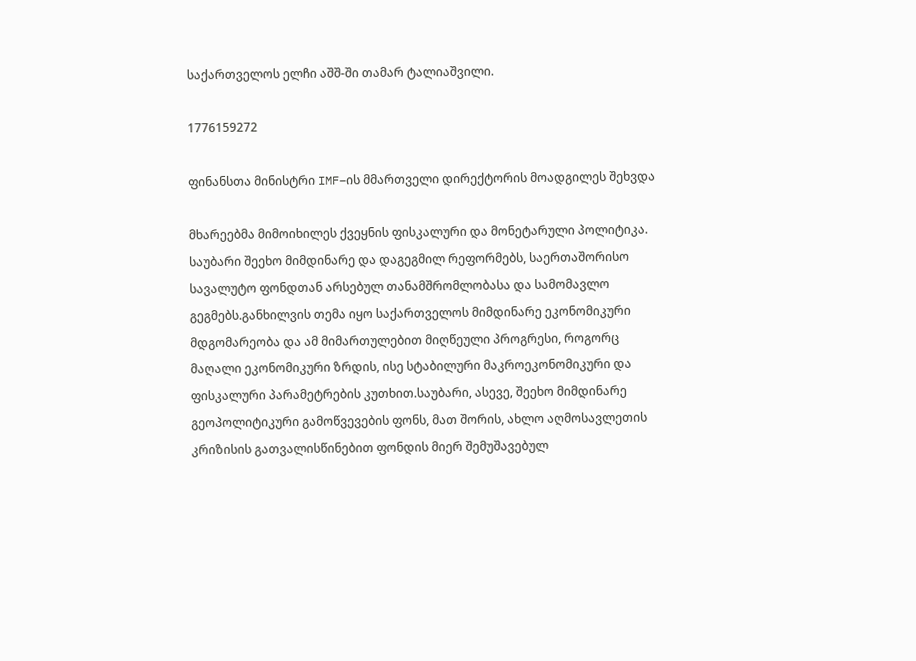საქართველოს ელჩი აშშ-ში თამარ ტალიაშვილი.

1776159272

ფინანსთა მინისტრი IMF–ის მმართველი დირექტორის მოადგილეს შეხვდა

მხარეებმა მიმოიხილეს ქვეყნის ფისკალური და მონეტარული პოლიტიკა. საუბარი შეეხო მიმდინარე და დაგეგმილ რეფორმებს, საერთაშორისო სავალუტო ფონდთან არსებულ თანამშრომლობასა და სამომავლო გეგმებს.განხილვის თემა იყო საქართველოს მიმდინარე ეკონომიკური მდგომარეობა და ამ მიმართულებით მიღწეული პროგრესი, როგორც მაღალი ეკონომიკური ზრდის, ისე სტაბილური მაკროეკონომიკური და ფისკალური პარამეტრების კუთხით.საუბარი, ასევე, შეეხო მიმდინარე გეოპოლიტიკური გამოწვევების ფონს, მათ შორის, ახლო აღმოსავლეთის კრიზისის გათვალისწინებით ფონდის მიერ შემუშავებულ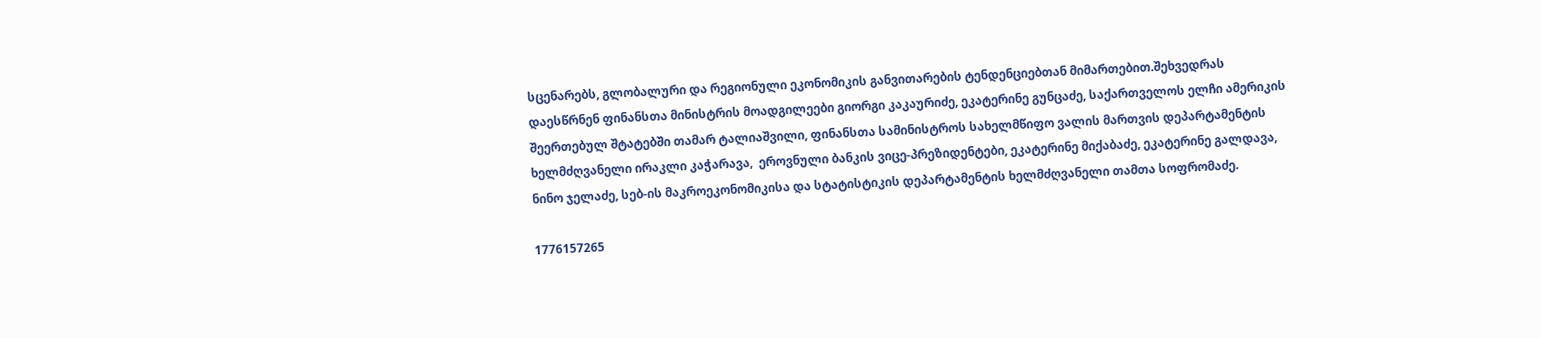სცენარებს, გლობალური და რეგიონული ეკონომიკის განვითარების ტენდენციებთან მიმართებით.შეხვედრას დაესწრნენ ფინანსთა მინისტრის მოადგილეები გიორგი კაკაურიძე, ეკატერინე გუნცაძე, საქართველოს ელჩი ამერიკის შეერთებულ შტატებში თამარ ტალიაშვილი, ფინანსთა სამინისტროს სახელმწიფო ვალის მართვის დეპარტამენტის ხელმძღვანელი ირაკლი კაჭარავა,  ეროვნული ბანკის ვიცე-პრეზიდენტები, ეკატერინე მიქაბაძე, ეკატერინე გალდავა, ნინო ჯელაძე, სებ-ის მაკროეკონომიკისა და სტატისტიკის დეპარტამენტის ხელმძღვანელი თამთა სოფრომაძე.

1776157265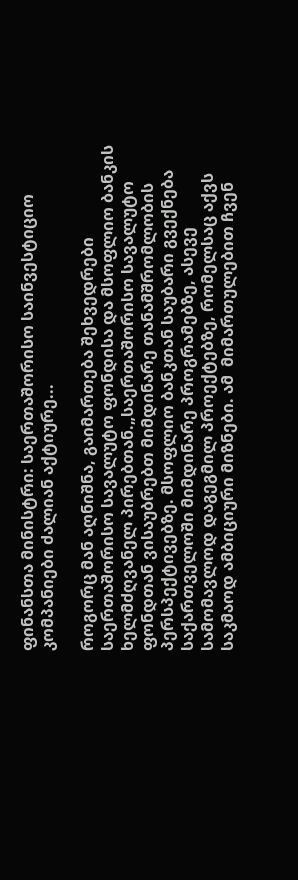ფინანსთა მინისტრი: საერთაშორისო საინვესტიციო კომპანიები ძალიან აქტიურე...

როგორც მან აღნიშნა, გაიმართება შეხვედრები საერთაშორისო სავალუტო ფონდისა და მსოფლიო ბანკის ხელმძღვანელ პირებთან.„საერთაშორისო სავალუტო ფონდთან ვისაუბრებთ მიმდინარე თანამშრომლობის პერსპექტივებზე. მსოფლიო ბანკთან საუბარი გვექნება საქართველოში მიმდინარე პროგრამებზე, ასევე სამომავლოდ დაგეგმილ პროექტებზე, რომელსაც აქვს საკმაოდ ამბიციური მიზნები. ამ  მიმართულებით ჩვენ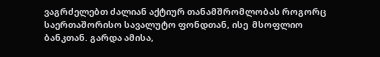ვაგრძელებთ ძალიან აქტიურ თანამშრომლობას როგორც საერთაშორისო სავალუტო ფონდთან, ისე  მსოფლიო ბანკთან. გარდა ამისა,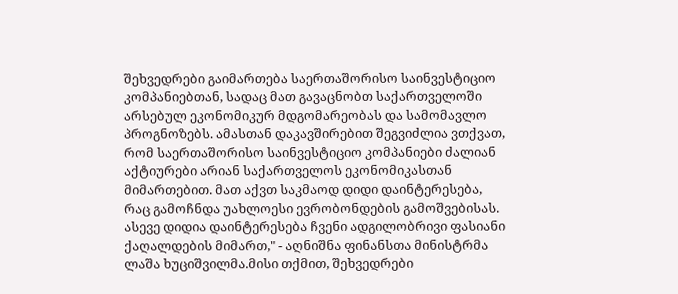შეხვედრები გაიმართება საერთაშორისო საინვესტიციო კომპანიებთან, სადაც მათ გავაცნობთ საქართველოში არსებულ ეკონომიკურ მდგომარეობას და სამომავლო პროგნოზებს. ამასთან დაკავშირებით შეგვიძლია ვთქვათ, რომ საერთაშორისო საინვესტიციო კომპანიები ძალიან აქტიურები არიან საქართველოს ეკონომიკასთან მიმართებით. მათ აქვთ საკმაოდ დიდი დაინტერესება, რაც გამოჩნდა უახლოესი ევრობონდების გამოშვებისას. ასევე დიდია დაინტერესება ჩვენი ადგილობრივი ფასიანი ქაღალდების მიმართ," - აღნიშნა ფინანსთა მინისტრმა ლაშა ხუციშვილმა.მისი თქმით, შეხვედრები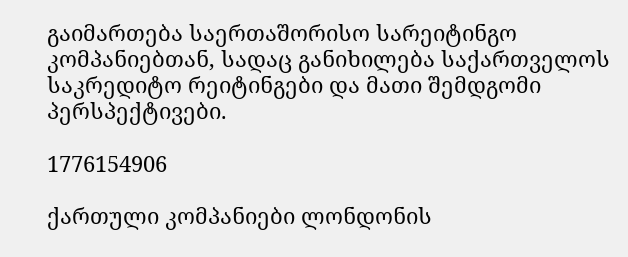გაიმართება საერთაშორისო სარეიტინგო კომპანიებთან, სადაც განიხილება საქართველოს საკრედიტო რეიტინგები და მათი შემდგომი პერსპექტივები.

1776154906

ქართული კომპანიები ლონდონის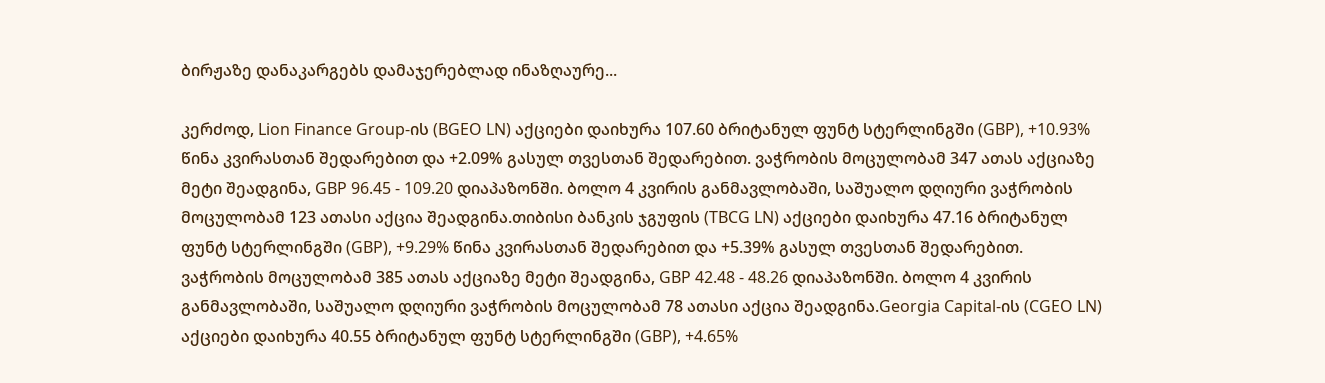ბირჟაზე დანაკარგებს დამაჯერებლად ინაზღაურე...

კერძოდ, Lion Finance Group-ის (BGEO LN) აქციები დაიხურა 107.60 ბრიტანულ ფუნტ სტერლინგში (GBP), +10.93% წინა კვირასთან შედარებით და +2.09% გასულ თვესთან შედარებით. ვაჭრობის მოცულობამ 347 ათას აქციაზე მეტი შეადგინა, GBP 96.45 - 109.20 დიაპაზონში. ბოლო 4 კვირის განმავლობაში, საშუალო დღიური ვაჭრობის მოცულობამ 123 ათასი აქცია შეადგინა.თიბისი ბანკის ჯგუფის (TBCG LN) აქციები დაიხურა 47.16 ბრიტანულ ფუნტ სტერლინგში (GBP), +9.29% წინა კვირასთან შედარებით და +5.39% გასულ თვესთან შედარებით. ვაჭრობის მოცულობამ 385 ათას აქციაზე მეტი შეადგინა, GBP 42.48 - 48.26 დიაპაზონში. ბოლო 4 კვირის განმავლობაში, საშუალო დღიური ვაჭრობის მოცულობამ 78 ათასი აქცია შეადგინა.Georgia Capital-ის (CGEO LN) აქციები დაიხურა 40.55 ბრიტანულ ფუნტ სტერლინგში (GBP), +4.65%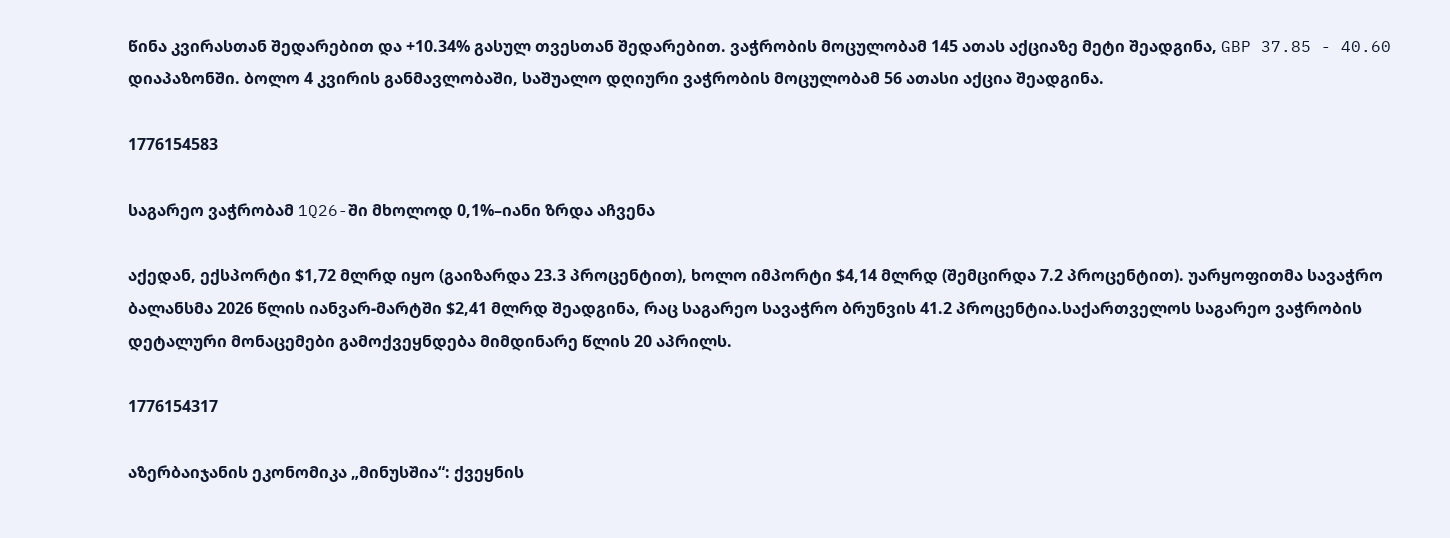წინა კვირასთან შედარებით და +10.34% გასულ თვესთან შედარებით. ვაჭრობის მოცულობამ 145 ათას აქციაზე მეტი შეადგინა, GBP 37.85 - 40.60 დიაპაზონში. ბოლო 4 კვირის განმავლობაში, საშუალო დღიური ვაჭრობის მოცულობამ 56 ათასი აქცია შეადგინა.

1776154583

საგარეო ვაჭრობამ 1Q26-ში მხოლოდ 0,1%–იანი ზრდა აჩვენა

აქედან, ექსპორტი $1,72 მლრდ იყო (გაიზარდა 23.3 პროცენტით), ხოლო იმპორტი $4,14 მლრდ (შემცირდა 7.2 პროცენტით). უარყოფითმა სავაჭრო ბალანსმა 2026 წლის იანვარ-მარტში $2,41 მლრდ შეადგინა, რაც საგარეო სავაჭრო ბრუნვის 41.2 პროცენტია.საქართველოს საგარეო ვაჭრობის დეტალური მონაცემები გამოქვეყნდება მიმდინარე წლის 20 აპრილს.

1776154317

აზერბაიჯანის ეკონომიკა „მინუსშია“: ქვეყნის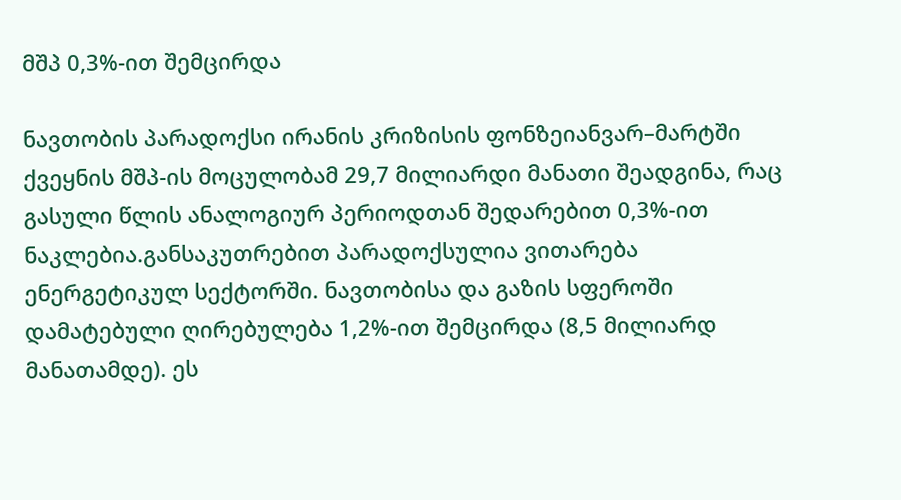მშპ 0,3%-ით შემცირდა

ნავთობის პარადოქსი ირანის კრიზისის ფონზეიანვარ–მარტში ქვეყნის მშპ-ის მოცულობამ 29,7 მილიარდი მანათი შეადგინა, რაც გასული წლის ანალოგიურ პერიოდთან შედარებით 0,3%-ით ნაკლებია.განსაკუთრებით პარადოქსულია ვითარება ენერგეტიკულ სექტორში. ნავთობისა და გაზის სფეროში დამატებული ღირებულება 1,2%-ით შემცირდა (8,5 მილიარდ მანათამდე). ეს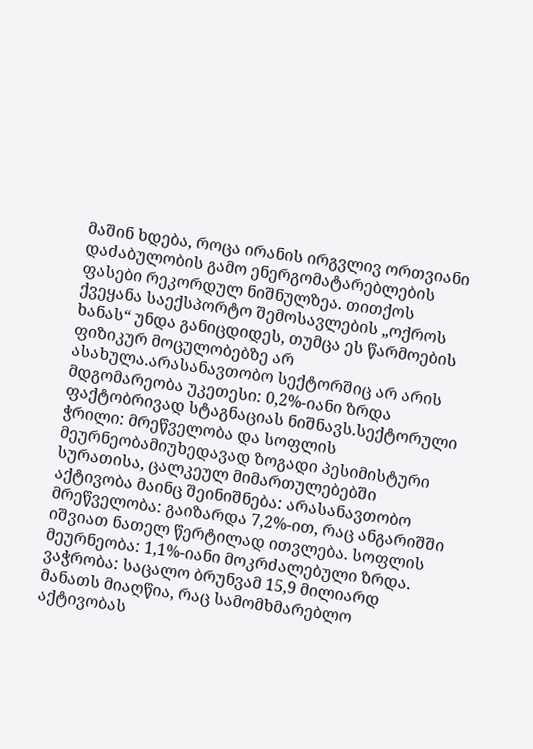მაშინ ხდება, როცა ირანის ირგვლივ ორთვიანი დაძაბულობის გამო ენერგომატარებლების ფასები რეკორდულ ნიშნულზეა. თითქოს ქვეყანა საექსპორტო შემოსავლების „ოქროს ხანას“ უნდა განიცდიდეს, თუმცა ეს წარმოების ფიზიკურ მოცულობებზე არ ასახულა.არასანავთობო სექტორშიც არ არის მდგომარეობა უკეთესი: 0,2%-იანი ზრდა ფაქტობრივად სტაგნაციას ნიშნავს.სექტორული ჭრილი: მრეწველობა და სოფლის მეურნეობამიუხედავად ზოგადი პესიმისტური სურათისა, ცალკეულ მიმართულებებში აქტივობა მაინც შეინიშნება: არასანავთობო მრეწველობა: გაიზარდა 7,2%-ით, რაც ანგარიშში იშვიათ ნათელ წერტილად ითვლება. სოფლის მეურნეობა: 1,1%-იანი მოკრძალებული ზრდა. ვაჭრობა: საცალო ბრუნვამ 15,9 მილიარდ მანათს მიაღწია, რაც სამომხმარებლო აქტივობას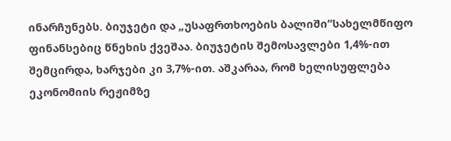ინარჩუნებს. ბიუჯეტი და „უსაფრთხოების ბალიში“სახელმწიფო ფინანსებიც წნეხის ქვეშაა. ბიუჯეტის შემოსავლები 1,4%-ით შემცირდა, ხარჯები კი 3,7%-ით. აშკარაა, რომ ხელისუფლება ეკონომიის რეჟიმზე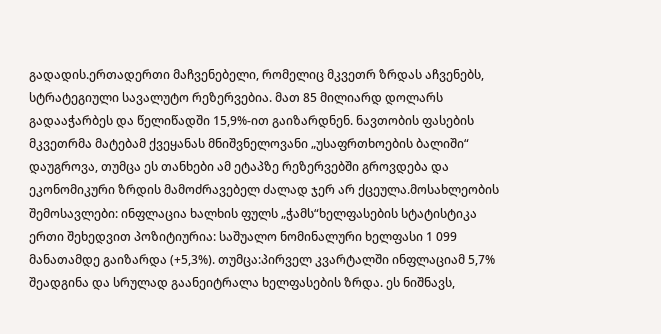გადადის.ერთადერთი მაჩვენებელი, რომელიც მკვეთრ ზრდას აჩვენებს, სტრატეგიული სავალუტო რეზერვებია. მათ 85 მილიარდ დოლარს გადააჭარბეს და წელიწადში 15,9%-ით გაიზარდნენ. ნავთობის ფასების მკვეთრმა მატებამ ქვეყანას მნიშვნელოვანი „უსაფრთხოების ბალიში“ დაუგროვა, თუმცა ეს თანხები ამ ეტაპზე რეზერვებში გროვდება და ეკონომიკური ზრდის მამოძრავებელ ძალად ჯერ არ ქცეულა.მოსახლეობის შემოსავლები: ინფლაცია ხალხის ფულს „ჭამს“ხელფასების სტატისტიკა ერთი შეხედვით პოზიტიურია: საშუალო ნომინალური ხელფასი 1 099 მანათამდე გაიზარდა (+5,3%). თუმცა:პირველ კვარტალში ინფლაციამ 5,7% შეადგინა და სრულად გაანეიტრალა ხელფასების ზრდა. ეს ნიშნავს,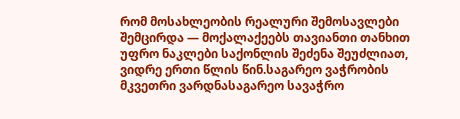რომ მოსახლეობის რეალური შემოსავლები შემცირდა — მოქალაქეებს თავიანთი თანხით უფრო ნაკლები საქონლის შეძენა შეუძლიათ, ვიდრე ერთი წლის წინ.საგარეო ვაჭრობის მკვეთრი ვარდნასაგარეო სავაჭრო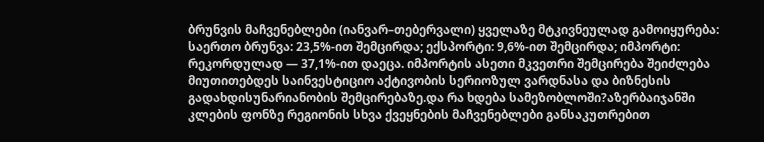ბრუნვის მაჩვენებლები (იანვარ–თებერვალი) ყველაზე მტკივნეულად გამოიყურება: საერთო ბრუნვა: 23,5%-ით შემცირდა; ექსპორტი: 9,6%-ით შემცირდა; იმპორტი: რეკორდულად — 37,1%-ით დაეცა. იმპორტის ასეთი მკვეთრი შემცირება შეიძლება მიუთითებდეს საინვესტიციო აქტივობის სერიოზულ ვარდნასა და ბიზნესის გადახდისუნარიანობის შემცირებაზე.და რა ხდება სამეზობლოში?აზერბაიჯანში კლების ფონზე რეგიონის სხვა ქვეყნების მაჩვენებლები განსაკუთრებით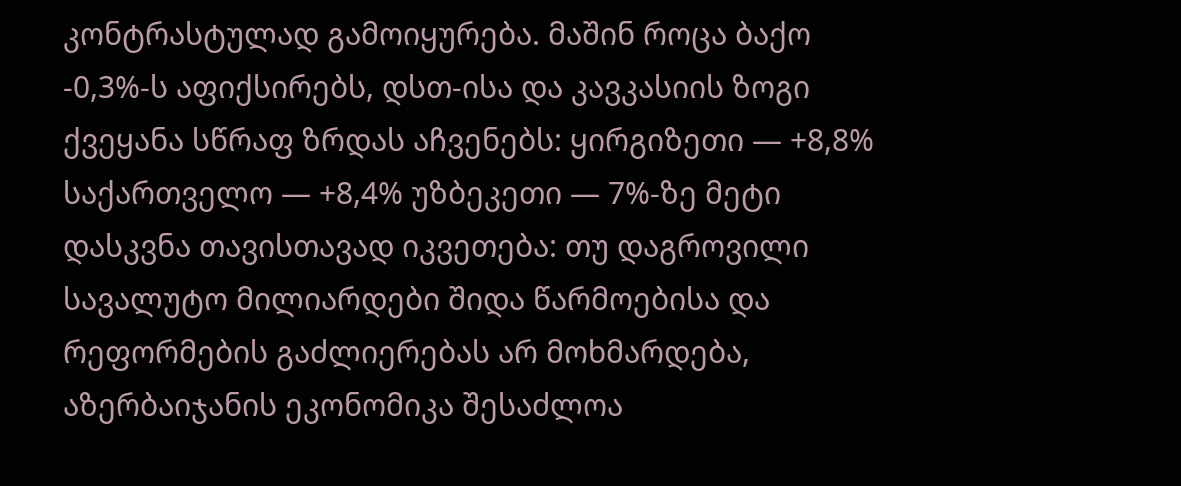კონტრასტულად გამოიყურება. მაშინ როცა ბაქო -0,3%-ს აფიქსირებს, დსთ-ისა და კავკასიის ზოგი ქვეყანა სწრაფ ზრდას აჩვენებს: ყირგიზეთი — +8,8% საქართველო — +8,4% უზბეკეთი — 7%-ზე მეტი დასკვნა თავისთავად იკვეთება: თუ დაგროვილი სავალუტო მილიარდები შიდა წარმოებისა და რეფორმების გაძლიერებას არ მოხმარდება, აზერბაიჯანის ეკონომიკა შესაძლოა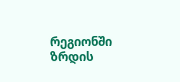რეგიონში ზრდის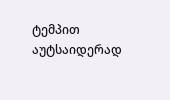ტემპით აუტსაიდერად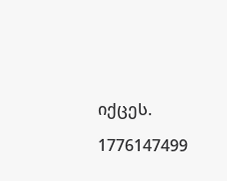იქცეს.

1776147499